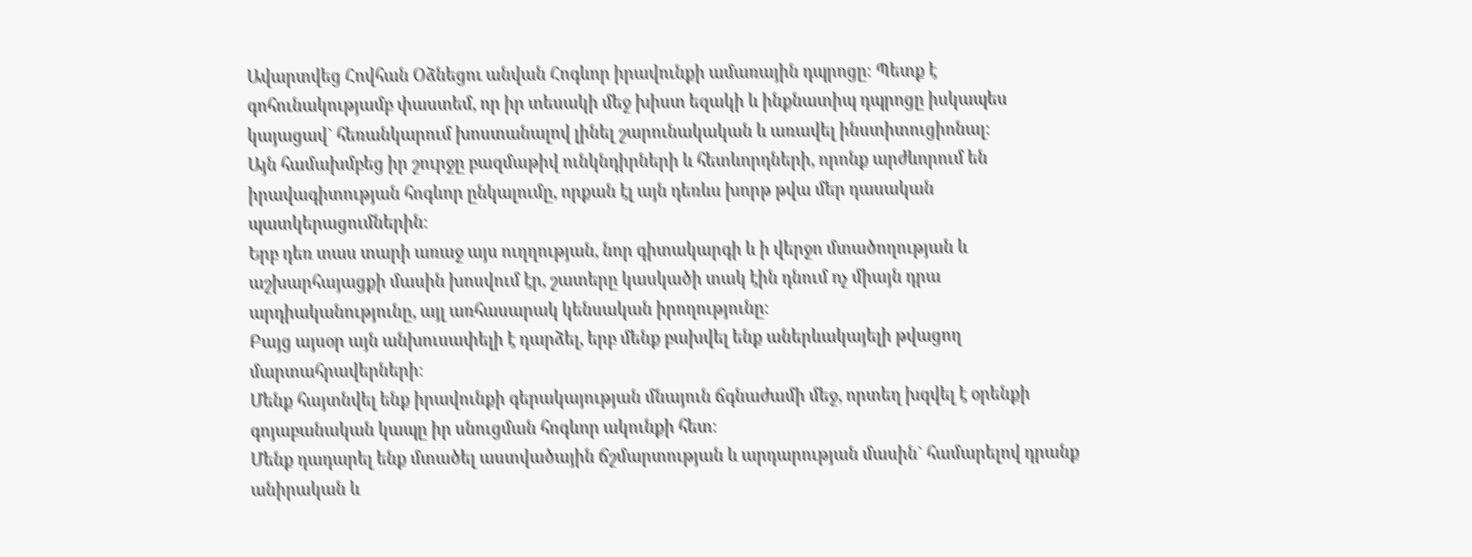Ավարտվեց Հովհան Օձնեցու անվան Հոգևոր իրավունքի ամառային դպրոցը։ Պետք է գոհունակությամբ փաստեմ, որ իր տեսակի մեջ խիստ եզակի և ինքնատիպ դպրոցը իսկապես կայացավ` հեռանկարում խոստանալով լինել շարունակական և առավել ինստիտուցիոնալ։
Այն համախմբեց իր շուրջը բազմաթիվ ունկնդիրների և հետևորդների, որոնք արժևորում են իրավագիտության հոգևոր ընկալումը, որքան էլ այն դեռևս խորթ թվա մեր դասական պատկերացումներին։
Երբ դեռ տաս տարի առաջ այս ուղղության, նոր գիտակարգի և ի վերջո մտածողության և աշխարհայացքի մասին խոսվում էր, շատերը կասկածի տակ էին դնում ոչ միայն դրա արդիականությունը, այլ առհասարակ կենսական իրողությունը։
Բայց այսօր այն անխուսափելի է դարձել, երբ մենք բախվել ենք աներևակայելի թվացող մարտահրավերների։
Մենք հայտնվել ենք իրավունքի գերակայության մնայուն ճգնաժամի մեջ, որտեղ խզվել է օրենքի գոյաբանական կապը իր սնուցման հոգևոր ակունքի հետ։
Մենք դադարել ենք մտածել աստվածային ճշմարտության և արդարության մասին` համարելով դրանք անիրական և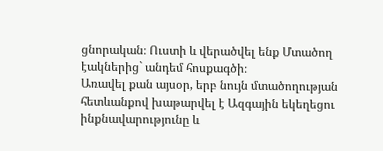ցնորական։ Ուստի և վերածվել ենք Մտածող էակներից` անդեմ հոսքագծի։
Առավել քան այսօր, երբ նույն մտածողության հետևանքով խաթարվել է Ազգային եկեղեցու ինքնավարությունը և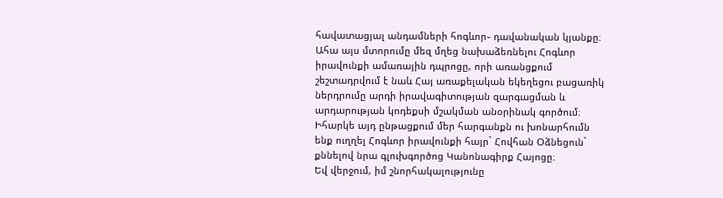հավատացյալ անդամների հոգևոր֊ դավանական կյանքը։
Ահա այս մտորումը մեզ մղեց նախաձեռնելու Հոգևոր իրավունքի ամառային դպրոցը, որի առանցքում շեշտադրվում է նաև Հայ առաքելական եկեղեցու բացառիկ ներդրումը արդի իրավագիտության զարգացման և արդարության կոդեքսի մշակման անօրինակ գործում։ Իհարկե այդ ընթացքում մեր հարգանքն ու խոնարհումն ենք ուղղել Հոգևոր իրավունքի հայր` Հովհան Օձնեցուն` քննելով նրա գլուխգործոց Կանոնագիրք Հայոցը։
Եվ վերջում, իմ շնորհակալությունը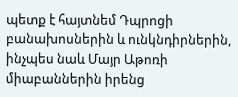պետք է հայտնեմ Դպրոցի բանախոսներին և ունկնդիրներին, ինչպես նաև Մայր Աթոռի միաբաններին իրենց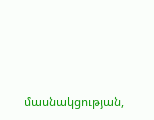մասնակցության,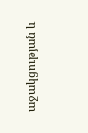աջակցության և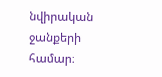նվիրական ջանքերի համար։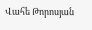Վահե Թորոսյան